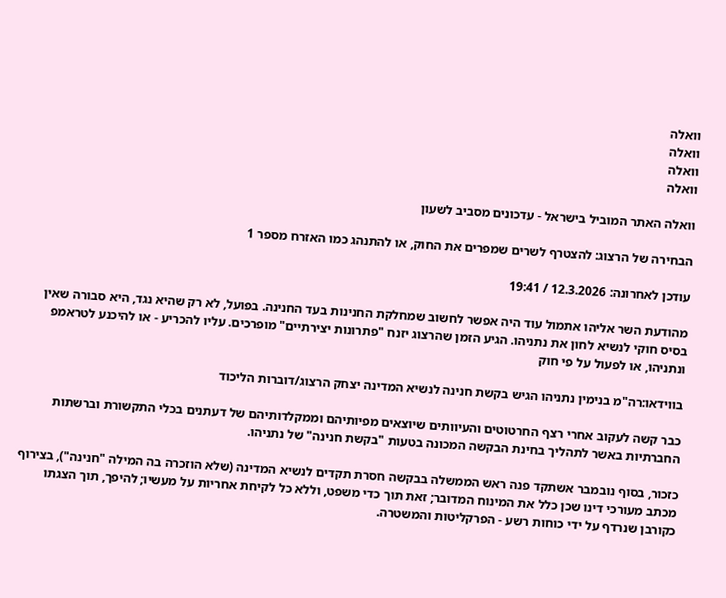וואלה
וואלה
וואלה
וואלה

וואלה האתר המוביל בישראל - עדכונים מסביב לשעון

הבחירה של הרצוג: להצטרף לשרים שמפרים את החוק, או להתנהג כמו האזרח מספר 1

עודכן לאחרונה: 12.3.2026 / 19:41

מהודעת השר אליהו אתמול עוד היה אפשר לחשוב שמחלקת החנינות בעד החנינה. בפועל, לא רק שהיא נגד, היא סבורה שאין בסיס חוקי לנשיא לחון את נתניהו. הגיע הזמן שהרצוג יזנח "פתרונות יצירתיים" מופרכים. עליו להכריע - או להיכנע לטראמפ ונתניהו, או לפעול על פי חוק

בווידאו:רה"מ בנימין נתניהו הגיש בקשת חנינה לנשיא המדינה יצחק הרצוג/דוברות הליכוד

כבר קשה לעקוב אחרי רצף החרטוטים והעיוותים שיוצאים מפיותיהם וממקלדותיהם של דעתנים בכלי התקשורת וברשתות החברתיות באשר לתהליך בחינת הבקשה המכונה בטעות "בקשת חנינה" של נתניהו.

כזכור, בסוף נובמבר אשתקד פנה ראש הממשלה בבקשה חסרת תקדים לנשיא המדינה (שלא הוזכרה בה המילה "חנינה"), בצירוף מכתב מעורכי דינו שכן כלל את המינוח המדובר; זאת תוך כדי משפט, וללא כל לקיחת אחריות על מעשיו; להיפך, תוך הצגתו כקורבן שנרדף על ידי כוחות רשע - הפרקליטות והמשטרה.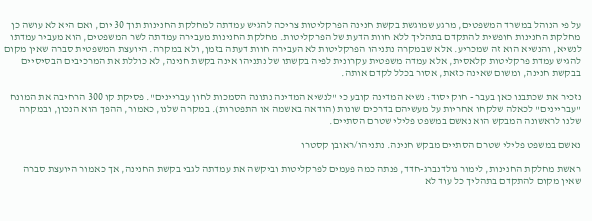על פי הנוהל במשרד המשפטים, מרגע שמוגשת בקשת חנינה הפרקליטות צריכה להגיש עמדתה למחלקת החנינות תוך 30 יום, ואם היא לא עושה כן מחלקת החנינות חופשית להתקדם בתהליך ללא חוות הדעת של הפרקליטות. מחלקת החנינות מעבירה עמדתה לשר המשפטים, הוא מעביר עמדתו לנשיא, והנשיא הוא זה שמכריע. אלא שבמקרה נתניהו הפרקליטות לא העבירה חוות דעתה בזמן, ולא במקרה. היועצת המשפטית סברה שאין מקום להגיש עמדת פרקליטות קלאסית, אלא עמדה משפטית עקרונית לפיה בקשתו של נתניהו אינה בקשת חנינה, לא כוללת את המרכיבים הבסיסיים בבקשת חנינה, ומשום שאינה כזאת, אסור בכלל לקדם אותה.

נזכיר את שכתבנו כאן בעבר - חוק יסוד: נשיא המדינה קובע כי "לנשיא המדינה נתונה הסמכות לחון עבריינים". פסיקת קו 300 הרחיבה את המונח "עבריינים" לכאלה שלקחו אחריות על מעשיהם בדרכים שונות (הודאה באשמה או התפטרות). במקרה שלנו, כאמור, ההפך הוא הנכון, ובמקרה שלנו לראשונה המבקש הוא נאשם במשפט פלילי שטרם הסתיים.

נאשם במשפט פלילי שטרם הסתיים מבקש חנינה. נתניהו/ראובן קסטרו

ראשת מחלקת החנינות, לימור גולדנברג-חדד, פנתה כמה פעמים לפרקליטות וביקשה את עמדתה לגבי בקשת החנינה, אך כאמור היועצת סברה שאין מקום להתקדם בתהליך כל עוד לא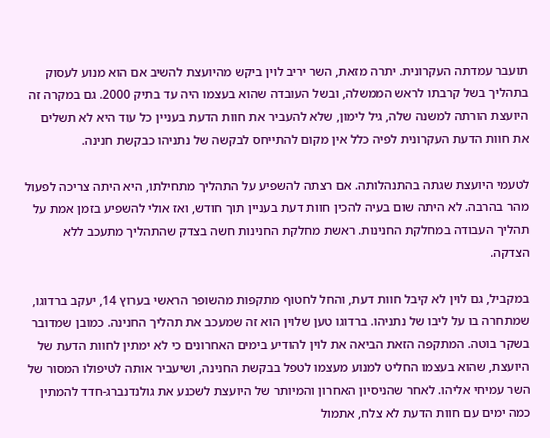תועבר עמדתה העקרונית. יתרה מזאת, השר יריב לוין ביקש מהיועצת להשיב אם הוא מנוע לעסוק בתהליך בשל קרבתו לראש הממשלה, ובשל העובדה שהוא בעצמו היה עד בתיק 2000. גם במקרה זה היועצת הורתה למשנה שלה, גיל לימון, שלא להעביר את חוות הדעת בעניין כל עוד היא לא תשלים את חוות הדעת העקרונית לפיה כלל אין מקום להתייחס לבקשה של נתניהו כבקשת חנינה.

לטעמי היועצת שגתה בהתנהלותה. אם רצתה להשפיע על התהליך מתחילתו, היא היתה צריכה לפעול מהר בהרבה. לא היתה שום בעיה להכין חוות דעת בעניין תוך חודש, ואז אולי להשפיע בזמן אמת על תהליך העבודה במחלקת החנינות. ראשת מחלקת החנינות חשה בצדק שהתהליך מתעכב ללא הצדקה.

במקביל, גם לוין לא קיבל חוות דעת, והחל לחטוף מתקפות מהשופר הראשי בערוץ 14, יעקב ברדוגו, שמתחרה בו על ליבו של נתניהו. ברדוגו טען שלוין הוא זה שמעכב את תהליך החנינה. כמובן שמדובר בשקר בוטה. המתקפה הזאת הביאה את לוין להודיע בימים האחרונים כי לא ימתין לחוות הדעת של היועצת, שהוא בעצמו החליט למנוע מעצמו לטפל בבקשת החנינה, ושיעביר אותה לטיפולו המסור של השר עמיחי אליהו. לאחר שהניסיון האחרון והמיותר של היועצת לשכנע את גולנדנברג-חדד להמתין כמה ימים עם חוות הדעת לא צלח, אתמול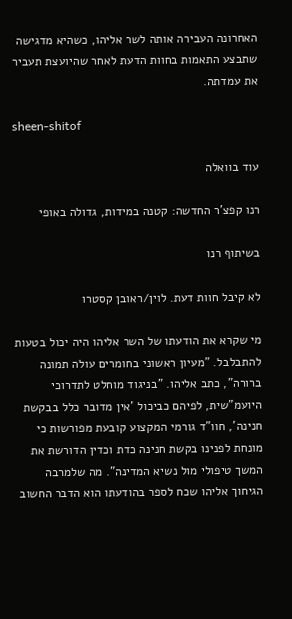האחרונה העבירה אותה לשר אליהו, כשהיא מדגישה שתבצע התאמות בחוות הדעת לאחר שהיועצת תעביר את עמדתה.

sheen-shitof

עוד בוואלה

רנו קפצ'ר החדשה: קטנה במידות, גדולה באופי

בשיתוף רנו

לא קיבל חוות דעת. לוין/ראובן קסטרו

מי שקרא את הודעתו של השר אליהו היה יכול בטעות להתבלבל. "מעיון ראשוני בחומרים עולה תמונה ברורה", כתב אליהו. "בניגוד מוחלט לתדרוכי היועמ"שית, לפיהם כביכול 'אין מדובר כלל בבקשת חנינה', חוו"ד גורמי המקצוע קובעת מפורשות כי מונחת לפנינו בקשת חנינה כדת וכדין הדורשת את המשך טיפולי מול נשיא המדינה". מה שלמרבה הגיחוך אליהו שכח לספר בהודעתו הוא הדבר החשוב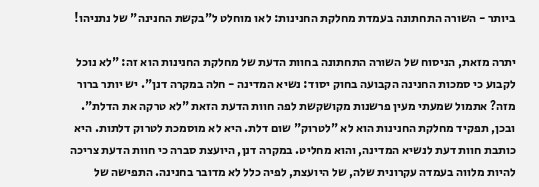ביותר - השורה התחתונה בעמדת מחלקת החנינות: לאו מוחלט ל"בקשת החנינה" של נתניהו!

יתרה מזאת, הניסוח של השורה התחתונה בחוות הדעת של מחלקת החנינות הוא זה: "לא נוכל לקבוע כי סמכות החנינה הקבועה בחוק יסוד: נשיא המדינה - חלה במקרה דנן". יש יותר ברור מזה? אתמול שמעתי מעין פרשנות מקושקשת לפה חוות הדעת הזאת "לא טרקה את הדלת". ובכן, תפקיד מחלקת החנינות הוא לא "לטרוק" שום דלת. היא לא מוסמכת לטרוק דלתות. היא כותבת חוות דעת לנשיא המדינה, והוא מחליט. במקרה דנן, היועצת סברה כי חוות הדעת צריכה להיות מלווה בעמדה עקרונית שלה, של היועצת, לפיה כלל לא מדובר בחנינה. התפישה של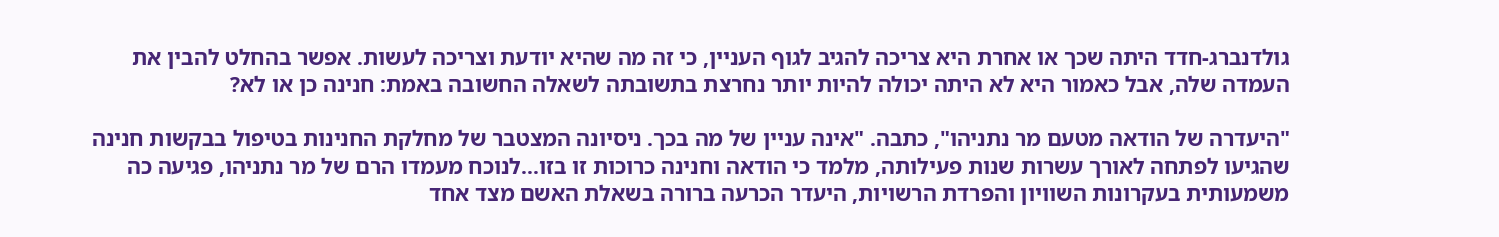גולדנברג-חדד היתה שכך או אחרת היא צריכה להגיב לגוף העניין, כי זה מה שהיא יודעת וצריכה לעשות. אפשר בהחלט להבין את העמדה שלה, אבל כאמור היא לא היתה יכולה להיות יותר נחרצת בתשובתה לשאלה החשובה באמת: חנינה כן או לא?

"היעדרה של הודאה מטעם מר נתניהו", כתבה. "אינה עניין של מה בכך. ניסיונה המצטבר של מחלקת החנינות בטיפול בבקשות חנינה שהגיעו לפתחה לאורך עשרות שנות פעילותה, מלמד כי הודאה וחנינה כרוכות זו בזו...לנוכח מעמדו הרם של מר נתניהו, פגיעה כה משמעותית בעקרונות השוויון והפרדת הרשויות, היעדר הכרעה ברורה בשאלת האשם מצד אחד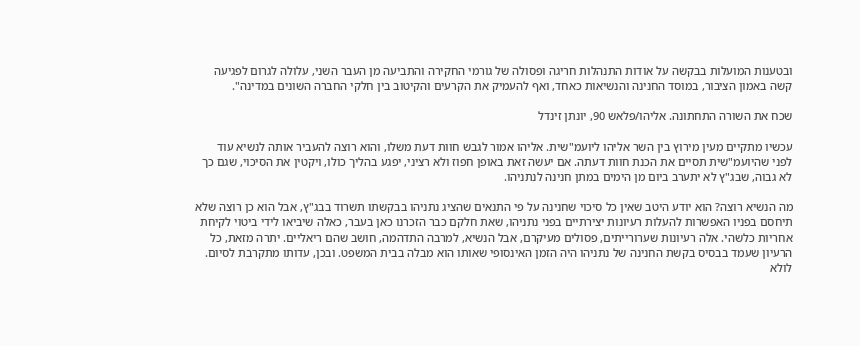ובטענות המועלות בבקשה על אודות התנהלות חריגה ופסולה של גורמי החקירה והתביעה מן העבר השני, עלולה לגרום לפגיעה קשה באמון הציבור, במוסד החנינה והנשיאות כאחד, ואף להעמיק את הקרעים והקיטוב בין חלקי החברה השונים במדינה".

שכח את השורה התחתונה. אליהו/פלאש 90, יונתן זינדל

עכשיו מתקיים מעין מירוץ בין השר אליהו ליועמ"שית. אליהו אמור לגבש חוות דעת משלו, והוא רוצה להעביר אותה לנשיא עוד לפני שהיועמ"שית תסיים את הכנת חוות דעתה. אם יעשה זאת באופן חפוז ולא רציני, יפגע בהליך כולו, ויקטין את הסיכוי, שגם כך לא גבוה, שבג"ץ לא יתערב ביום מן הימים במתן חנינה לנתניהו.

מה הנשיא רוצה? הוא יודע היטב שאין כל סיכוי שחנינה על פי התנאים שהציג נתניהו בבקשתו תשרוד בבג"ץ, אבל הוא כן רוצה שלא תיחסם בפניו האפשרות להעלות רעיונות יצירתיים בפני נתניהו, שאת חלקם כבר הזכרנו כאן בעבר, כאלה שיביאו לידי ביטוי לקיחת אחריות כלשהי. אלה רעיונות שערורייתים, פסולים מעיקרם, אבל הנשיא, למרבה התדהמה, חושב שהם ריאליים. יתרה מזאת, כל הרעיון שעמד בבסיס בקשת החנינה של נתניהו היה הזמן האינסופי שאותו הוא מבלה בבית המשפט. ובכן, עדותו מתקרבת לסיום. לולא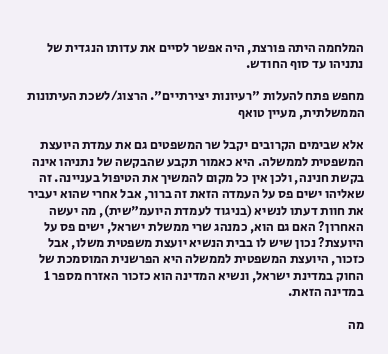המלחמה היתה פורצת, היה אפשר לסיים את עדותו הנגדית של נתניהו עד סוף החודש.

מחפש פתח להעלות "רעיונות יצירתיים". הרצוג/לשכת העיתונות הממשלתית, מעיין טואף

אלא שבימים הקרובים יקבל שר המשפטים גם את עמדת היועצת המשפטית לממשלה. היא כאמור תקבע שהבקשה של נתניהו אינה בקשת חנינה, ולכן אין כל מקום להמשיך את הטיפול בעניינה. זה שאליהו ישים פס על העמדה הזאת זה ברור, אבל אחרי שהוא יעביר את חוות דעתו לנשיא (בניגוד לעמדת היועמ"שית), מה יעשה האחרון? האם גם הוא, כמנהג שרי ממשלת ישראל, ישים פס על היועצת? נכון שיש לו בבית הנשיא יועצת משפטית משלו, אבל כזכור, היועצת המשפטית לממשלה היא הפרשנית המוסמכת של החוק במדינת ישראל, ונשיא המדינה הוא כזכור האזרח מספר 1 במדינה הזאת.

מה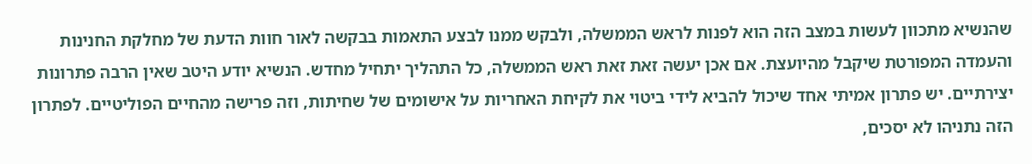שהנשיא מתכוון לעשות במצב הזה הוא לפנות לראש הממשלה, ולבקש ממנו לבצע התאמות בבקשה לאור חוות הדעת של מחלקת החנינות והעמדה המפורטת שיקבל מהיועצת. אם אכן יעשה זאת זאת ראש הממשלה, כל התהליך יתחיל מחדש. הנשיא יודע היטב שאין הרבה פתרונות יצירתיים. יש פתרון אמיתי אחד שיכול להביא לידי ביטוי את לקיחת האחריות על אישומים של שחיתות, וזה פרישה מהחיים הפוליטיים. לפתרון הזה נתניהו לא יסכים,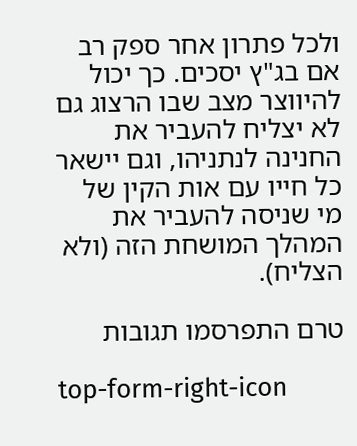ולכל פתרון אחר ספק רב אם בג"ץ יסכים. כך יכול להיווצר מצב שבו הרצוג גם לא יצליח להעביר את החנינה לנתניהו, וגם יישאר כל חייו עם אות הקין של מי שניסה להעביר את המהלך המושחת הזה (ולא הצליח).

טרם התפרסמו תגובות

top-form-right-icon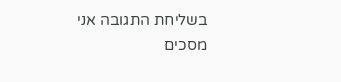בשליחת התגובה אני מסכים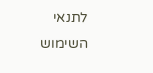לתנאי השימוש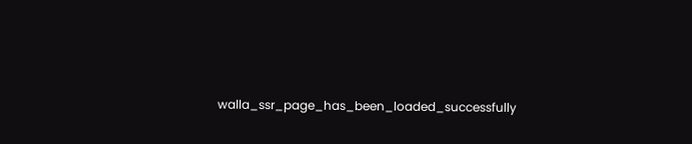walla_ssr_page_has_been_loaded_successfully